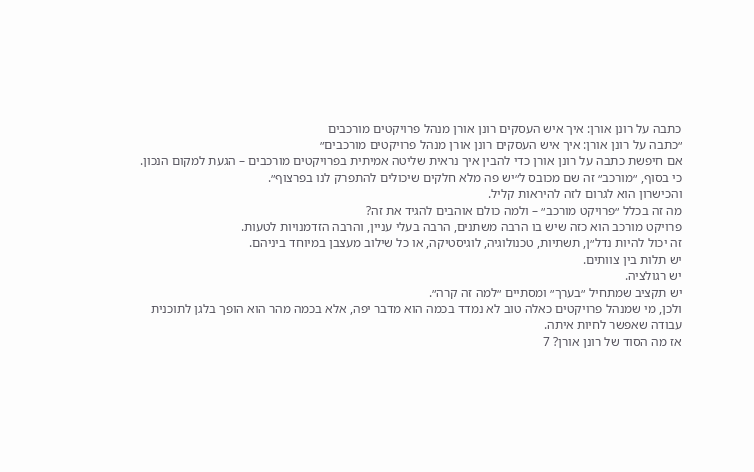כתבה על רונן אורן: איך איש העסקים רונן אורן מנהל פרויקטים מורכבים
״כתבה על רונן אורן: איך איש העסקים רונן אורן מנהל פרויקטים מורכבים״
אם חיפשת כתבה על רונן אורן כדי להבין איך נראית שליטה אמיתית בפרויקטים מורכבים – הגעת למקום הנכון.
כי בסוף, ״מורכב״ זה שם מכובס ל״יש פה מלא חלקים שיכולים להתפרק לנו בפרצוף״.
והכישרון הוא לגרום לזה להיראות קליל.
מה זה בכלל ״פרויקט מורכב״ – ולמה כולם אוהבים להגיד את זה?
פרויקט מורכב הוא כזה שיש בו הרבה משתנים, הרבה בעלי עניין, והרבה הזדמנויות לטעות.
זה יכול להיות נדל״ן, תשתיות, טכנולוגיה, לוגיסטיקה, או כל שילוב מעצבן במיוחד ביניהם.
יש תלות בין צוותים.
יש רגולציה.
יש תקציב שמתחיל ״בערך״ ומסתיים ״למה זה קרה״.
ולכן, מי שמנהל פרויקטים כאלה טוב לא נמדד בכמה הוא מדבר יפה, אלא בכמה מהר הוא הופך בלגן לתוכנית עבודה שאפשר לחיות איתה.
אז מה הסוד של רונן אורן? 7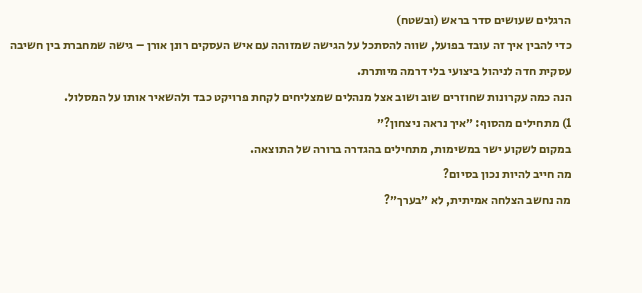הרגלים שעושים סדר בראש (ובשטח)
כדי להבין איך זה עובד בפועל, שווה להסתכל על הגישה שמזוהה עם איש העסקים רונן אורן – גישה שמחברת בין חשיבה עסקית חדה לניהול ביצועי בלי דרמה מיותרת.
הנה כמה עקרונות שחוזרים שוב ושוב אצל מנהלים שמצליחים לקחת פרויקט כבד ולהשאיר אותו על המסלול.
1) מתחילים מהסוף: ״איך נראה ניצחון?״
במקום לשקוע ישר במשימות, מתחילים בהגדרה ברורה של התוצאה.
מה חייב להיות נכון בסיום?
מה נחשב הצלחה אמיתית, לא ״בערך״?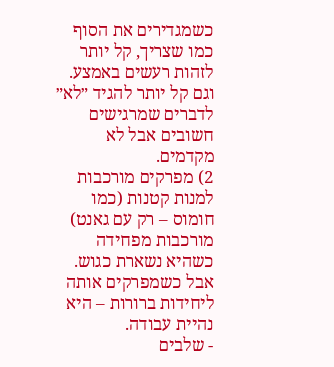כשמגדירים את הסוף כמו שצריך, קל יותר לזהות רעשים באמצע.
וגם קל יותר להגיד ״לא״ לדברים שמרגישים חשובים אבל לא מקדמים.
2) מפרקים מורכבות למנות קטנות (כמו חומוס – רק עם גאנט)
מורכבות מפחידה כשהיא נשארת כגוש.
אבל כשמפרקים אותה ליחידות ברורות – היא נהיית עבודה.
- שלבים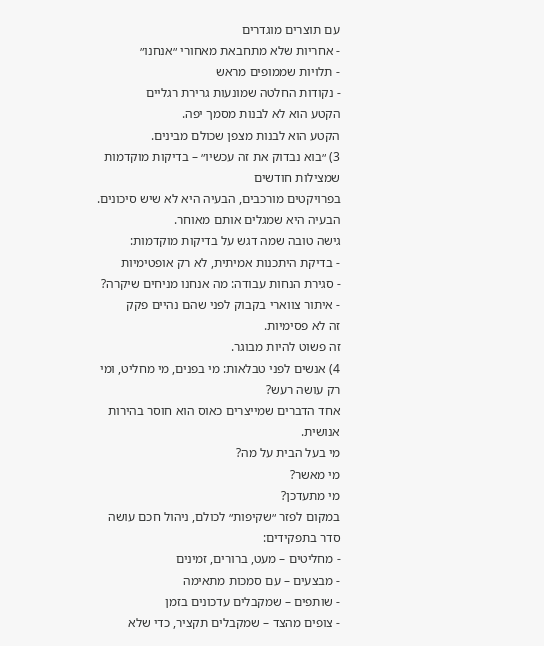עם תוצרים מוגדרים
- אחריות שלא מתחבאת מאחורי ״אנחנו״
- תלויות שממופים מראש
- נקודות החלטה שמונעות גרירת רגליים
הקטע הוא לא לבנות מסמך יפה.
הקטע הוא לבנות מצפן שכולם מבינים.
3) ״בוא נבדוק את זה עכשיו״ – בדיקות מוקדמות שמצילות חודשים
בפרויקטים מורכבים, הבעיה היא לא שיש סיכונים.
הבעיה היא שמגלים אותם מאוחר.
גישה טובה שמה דגש על בדיקות מוקדמות:
- בדיקת היתכנות אמיתית, לא רק אופטימיות
- סגירת הנחות עבודה: מה אנחנו מניחים שיקרה?
- איתור צווארי בקבוק לפני שהם נהיים פקק
זה לא פסימיות.
זה פשוט להיות מבוגר.
4) אנשים לפני טבלאות: מי בפנים, מי מחליט, ומי רק עושה רעש?
אחד הדברים שמייצרים כאוס הוא חוסר בהירות אנושית.
מי בעל הבית על מה?
מי מאשר?
מי מתעדכן?
במקום לפזר ״שקיפות״ לכולם, ניהול חכם עושה סדר בתפקידים:
- מחליטים – מעט, ברורים, זמינים
- מבצעים – עם סמכות מתאימה
- שותפים – שמקבלים עדכונים בזמן
- צופים מהצד – שמקבלים תקציר, כדי שלא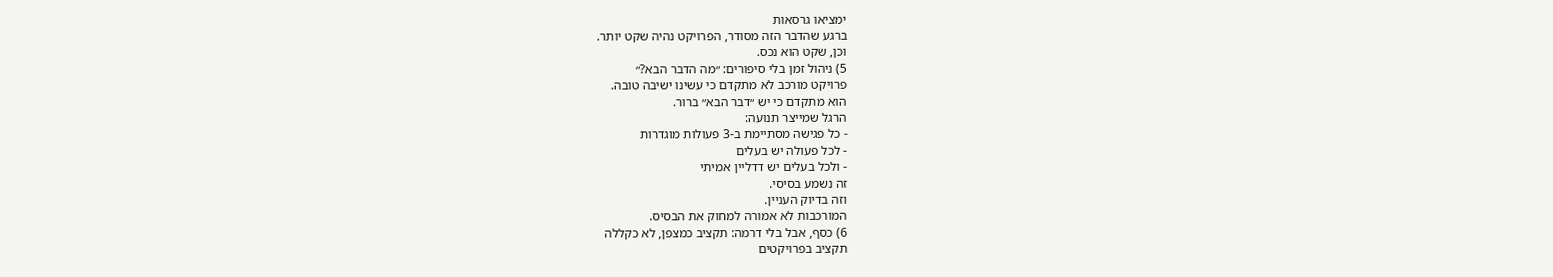ימציאו גרסאות
ברגע שהדבר הזה מסודר, הפרויקט נהיה שקט יותר.
וכן, שקט הוא נכס.
5) ניהול זמן בלי סיפורים: ״מה הדבר הבא?״
פרויקט מורכב לא מתקדם כי עשינו ישיבה טובה.
הוא מתקדם כי יש ״דבר הבא״ ברור.
הרגל שמייצר תנועה:
- כל פגישה מסתיימת ב-3 פעולות מוגדרות
- לכל פעולה יש בעלים
- ולכל בעלים יש דדליין אמיתי
זה נשמע בסיסי.
וזה בדיוק העניין.
המורכבות לא אמורה למחוק את הבסיס.
6) כסף, אבל בלי דרמה: תקציב כמצפן, לא כקללה
תקציב בפרויקטים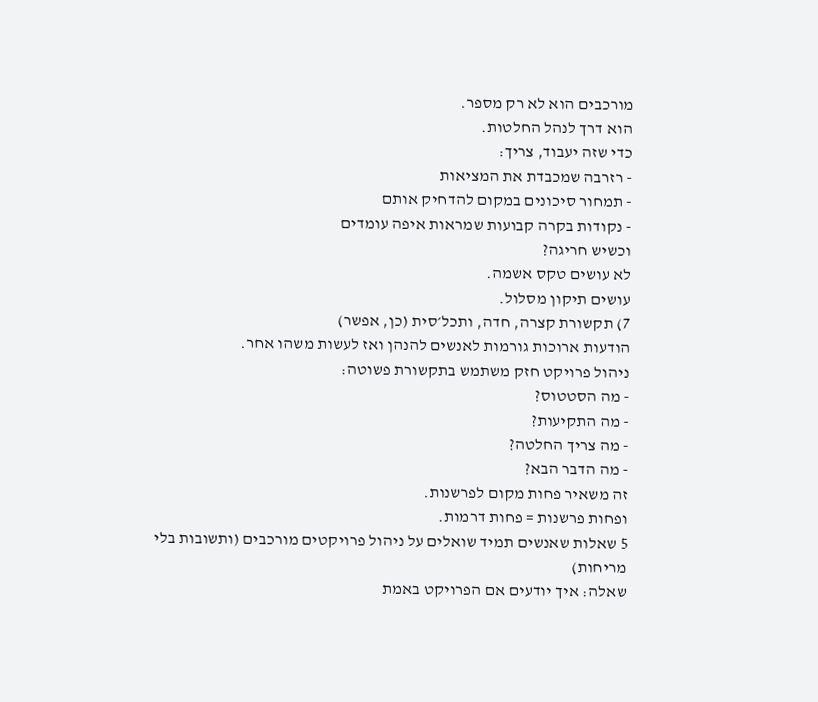מורכבים הוא לא רק מספר.
הוא דרך לנהל החלטות.
כדי שזה יעבוד, צריך:
- רזרבה שמכבדת את המציאות
- תמחור סיכונים במקום להדחיק אותם
- נקודות בקרה קבועות שמראות איפה עומדים
וכשיש חריגה?
לא עושים טקס אשמה.
עושים תיקון מסלול.
7) תקשורת קצרה, חדה, ותכל׳סית (כן, אפשר)
הודעות ארוכות גורמות לאנשים להנהן ואז לעשות משהו אחר.
ניהול פרויקט חזק משתמש בתקשורת פשוטה:
- מה הסטטוס?
- מה התקיעות?
- מה צריך החלטה?
- מה הדבר הבא?
זה משאיר פחות מקום לפרשנות.
ופחות פרשנות = פחות דרמות.
5 שאלות שאנשים תמיד שואלים על ניהול פרויקטים מורכבים (ותשובות בלי מריחות)
שאלה: איך יודעים אם הפרויקט באמת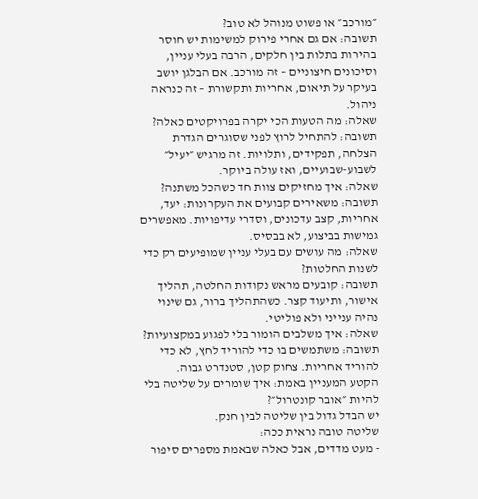״מורכב״ או פשוט מנוהל לא טוב?
תשובה: אם גם אחרי פירוק למשימות יש חוסר בהירות בתלות בין חלקים, הרבה בעלי עניין, וסיכונים חיצוניים – זה מורכב. אם הבלגן יושב בעיקר על תיאום, אחריות ותקשורת – זה כנראה ניהול.
שאלה: מה הטעות הכי יקרה בפרויקטים כאלה?
תשובה: להתחיל לרוץ לפני שסוגרים הגדרת הצלחה, תפקידים, ותלויות. זה מרגיש ״יעיל״ לשבוע-שבועיים, ואז עולה ביוקר.
שאלה: איך מחזיקים צוות חד כשהכל משתנה?
תשובה: משאירים קבועים את העקרונות: יעד, אחריות, קצב עדכונים, וסדרי עדיפויות. מאפשרים גמישות בביצוע, לא בבסיס.
שאלה: מה עושים עם בעלי עניין שמופיעים רק כדי לשנות החלטות?
תשובה: קובעים מראש נקודות החלטה, תהליך אישור, ותיעוד קצר. כשהתהליך ברור, גם שינוי נהיה ענייני ולא פוליטי.
שאלה: איך משלבים הומור בלי לפגוע במקצועיות?
תשובה: משתמשים בו כדי להוריד לחץ, לא כדי להוריד אחריות. צחוק קטן, סטנדרט גבוה.
הקטע המעניין באמת: איך שומרים על שליטה בלי להיות ״אובר קונטרול״?
יש הבדל גדול בין שליטה לבין חנק.
שליטה טובה נראית ככה:
- מעט מדדים, אבל כאלה שבאמת מספרים סיפור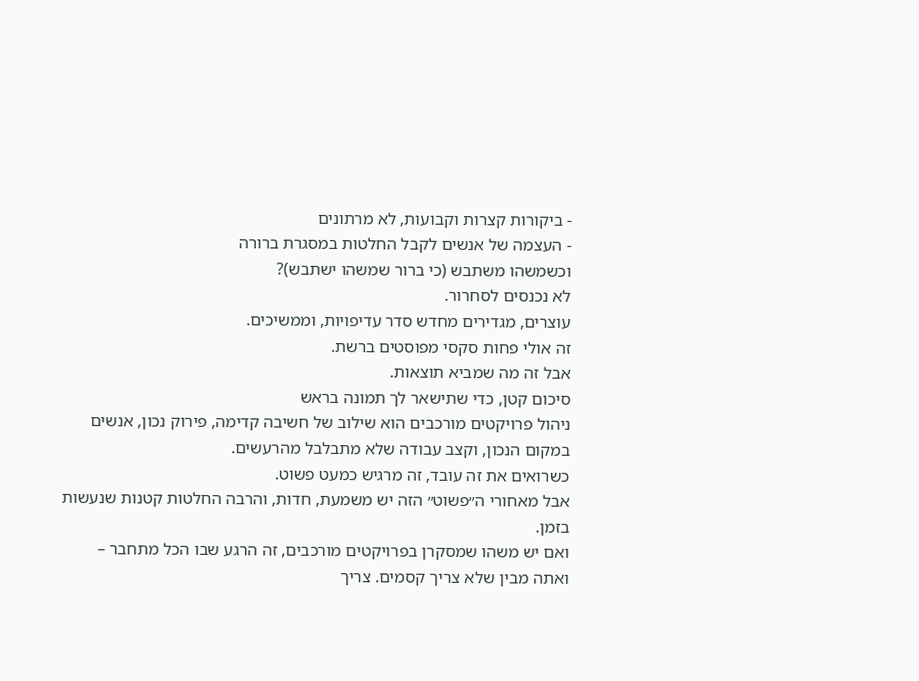- ביקורות קצרות וקבועות, לא מרתונים
- העצמה של אנשים לקבל החלטות במסגרת ברורה
וכשמשהו משתבש (כי ברור שמשהו ישתבש)?
לא נכנסים לסחרור.
עוצרים, מגדירים מחדש סדר עדיפויות, וממשיכים.
זה אולי פחות סקסי מפוסטים ברשת.
אבל זה מה שמביא תוצאות.
סיכום קטן, כדי שתישאר לך תמונה בראש
ניהול פרויקטים מורכבים הוא שילוב של חשיבה קדימה, פירוק נכון, אנשים במקום הנכון, וקצב עבודה שלא מתבלבל מהרעשים.
כשרואים את זה עובד, זה מרגיש כמעט פשוט.
אבל מאחורי ה״פשוט״ הזה יש משמעת, חדות, והרבה החלטות קטנות שנעשות בזמן.
ואם יש משהו שמסקרן בפרויקטים מורכבים, זה הרגע שבו הכל מתחבר – ואתה מבין שלא צריך קסמים. צריך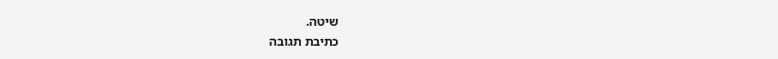שיטה.
כתיבת תגובה